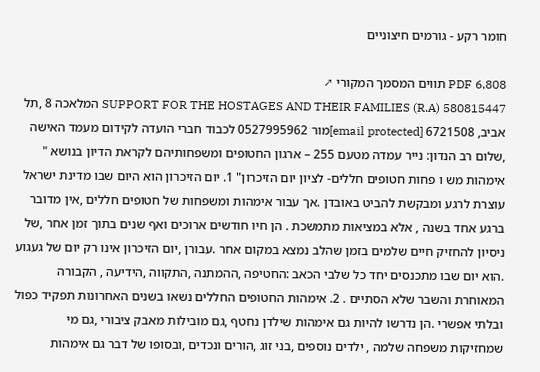חומר רקע - גורמים חיצוניים

PDF 6,808 תווים המסמך המקורי ↗
SUPPORT FOR THE HOSTAGES AND THEIR FAMILIES (R.A) 580815447 המלאכה 8 ,תל אביב, 6721508 [email protected]מור 0527995962 לכבוד חברי הועדה לקידום מעמד האישה ,שלום רב הנדון: נייר עמדה מטעם 255 – ארגון החטופים ומשפחותיהם לקראת הדיון בנושא " אימהות מש ו פחות חטופים חללים- לציון יום הזיכרון" 1. יום הזיכרון הוא היום שבו מדינת ישראל עוצרת לרגע ומבקשת להביט באובדן .אך עבור אימהות ומשפחות של חטופים חללים ,אין מדובר ברגע אחד בשנה , אלא במציאות מתמשכת . הן חיו חודשים ארוכים ואף שנים בתוך זמן אחר ,של ניסיון להחזיק חיים שלמים בזמן שהלב נמצא במקום אחר .עבורן ,יום הזיכרון אינו רק יום של געגוע .הוא יום שבו מתכנסים יחד כל שלבי הכאב :החטיפה ,ההמתנה ,התקווה ,הידיעה , הקבורה המאוחרת והשבר שלא הסתיים . 2. אימהות החטופים החללים נשאו בשנים האחרונות תפקיד כפול ובלתי אפשרי .הן נדרשו להיות גם אימהות שילדן נחטף ,גם מובילות מאבק ציבורי ,גם מי שמחזיקות משפחה שלמה , ילדים נוספים ,בני זוג ,הורים ונכדים ,ובסופו של דבר גם אימהות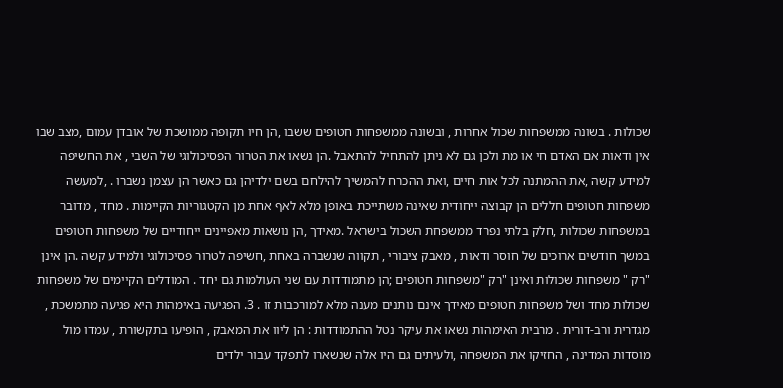שכולות . בשונה ממשפחות שכול אחרות , ובשונה ממשפחות חטופים ששבו ,הן חיו תקופה ממושכת של אובדן עמום ,מצב שבו אין ודאות אם האדם חי או מת ולכן גם לא ניתן להתחיל להתאבל .הן נשאו את הטרור הפסיכולוגי של השבי , את החשיפה למידע קשה ,את ההמתנה לכל אות חיים ,ואת ההכרח להמשיך להילחם בשם ילדיהן גם כאשר הן עצמן נשברו . ,למעשה משפחות חטופים חללים הן קבוצה ייחודית שאינה משתייכת באופן מלא לאף אחת מן הקטגוריות הקיימות . מחד , מדובר במשפחות שכולות ,חלק בלתי נפרד ממשפחת השכול בישראל .מאידך ,הן נושאות מאפיינים ייחודיים של משפחות חטופים במשך חודשים ארוכים של חוסר ודאות , מאבק ציבורי , תקווה שנשברה באחת ,חשיפה לטרור פסיכולוגי ולמידע קשה .הן אינן "רק " משפחות שכולות ואינן "רק "משפחות חטופים ;הן מתמודדות עם שני העולמות גם יחד . המודלים הקיימים של משפחות שכולות מחד ושל משפחות חטופים מאידך אינם נותנים מענה מלא למורכבות זו . 3. הפגיעה באימהות היא פגיעה מתמשכת , מגדרית ורב-דורית . מרבית האימהות נשאו את עיקר נטל ההתמודדות : הן ליוו את המאבק , הופיעו בתקשורת , עמדו מול מוסדות המדינה , החזיקו את המשפחה ,ולעיתים גם היו אלה שנשארו לתפקד עבור ילדים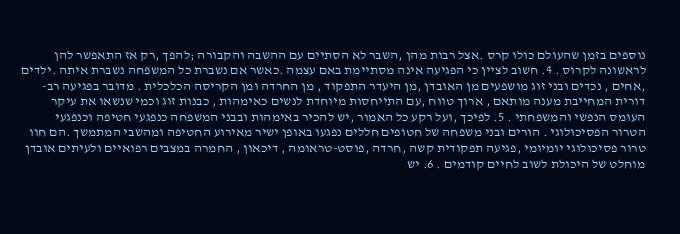נוספים בזמן שהעולם כולו קרס .אצל רבות מהן ,השבר לא הסתיים עם ההשבה והקבורה ;להפך ,רק אז התאפשר להן לראשונה לקרוס . 4. חשוב לציין כי הפגיעה אינה מסתיימת באם עצמה .כאשר אם נשברת כל המשפחה נשברת איתה .ילדים ,אחים , נכדים ובני זוג מושפעים מן האובדן ,מן היעדר התפקוד , מן החרדה ומן הקריסה הכלכלית . מדובר בפגיעה רב-דורית המחייבת מענה מותאם , ארוך טווח ,עם התייחסות מיוחדת לנשים כאימהות , כבנות זוג וכמי שנשאו את עיקר העומס הנפשי והמשפחתי . 5. לפיכך ,ועל רקע כל האמור ,יש להכיר באימהות ובבני המשפחה כנפגעי חטיפה וכנפגעי הטרור הפסיכולוגי . הורים ובני משפחה של חטופים חללים נפגעו באופן ישיר מאירוע החטיפה ומהשבי המתמשך .הם חוו טרור פסיכולוגי יומיומי ,פגיעה תפקודית קשה ,חרדה ,פוסט-טראומה , דיכאון , החמרה במצבים רפואיים ולעיתים אובדן מוחלט של היכולת לשוב לחיים קודמים . 6. יש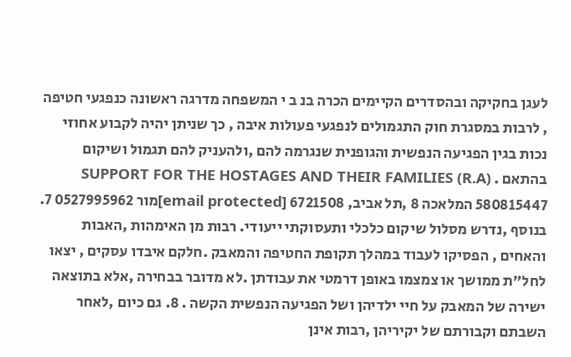לעגן בחקיקה ובהסדרים הקיימים הכרה בנ ב י המשפחה מדרגה ראשונה כנפגעי חטיפה , לרבות במסגרת חוק התגמולים לנפגעי פעולות איבה , כך שניתן יהיה לקבוע אחוזי נכות בגין הפגיעה הנפשית והגופנית שנגרמה להם ,ולהעניק להם תגמול ושיקום בהתאם . SUPPORT FOR THE HOSTAGES AND THEIR FAMILIES (R.A) 580815447 המלאכה 8 ,תל אביב, 6721508 [email protected]מור 0527995962 7. בנוסף ,נדרש מסלול שיקום כלכלי ותעסוקתי ייעודי. רבות מן האימהות ,האבות והאחים , הפסיקו לעבוד במהלך תקופת החטיפה והמאבק .חלקם איבדו עסקים , יצאו לחל"ת ממושך או צמצמו באופן דרמטי את עבודתן .לא מדובר בבחירה ,אלא בתוצאה ישירה של המאבק על חיי ילדיהן ושל הפגיעה הנפשית הקשה . 8. גם כיום ,לאחר השבתם וקבורתם של יקיריהן ,רבות אינן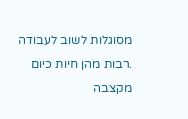מסוגלות לשוב לעבודה .רבות מהן חיות כיום מקצבה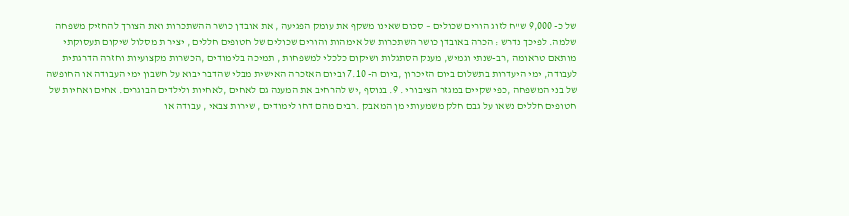של כ- 9,000 ש"ח לזוג הורים שכולים – סכום שאינו משקף את עומק הפגיעה , את אובדן כושר ההשתכרות ואת הצורך להחזיק משפחה שלמה. לפיכך נדרש : הכרה באובדן כושר השתכרות של אימהות והורים שכולים של חטופים חללים , יציר ת מסלול שיקום תעסוקתי מותאם טראומה ,רב-שנתי וגמיש, מענק הסתגלות ושיקום כלכלי למשפחות , תמיכה בלימודים ,הכשרות מקצועיות וחזרה הדרגתית לעבודה, ימי היעדרות בתשלום ביום הזיכרון ,ביום ה- 7.10 וביום האזכרה האישית מבלי שהדבר יבוא על חשבון ימי העבודה או החופשה של בני המשפחה ,כפי שקיים במגזר הציבורי . 9. בנוסף ,יש להרחיב את המענה גם לאחים ,לאחיות ולילדים הבוגרים. אחים ואחיות של חטופים חללים נשאו על גבם חלק משמעותי מן המאבק .רבים מהם דחו לימודים , שירות צבאי , עבודה או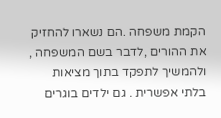הקמת משפחה .הם נשארו להחזיק את ההורים ,לדבר בשם המשפחה , ולהמשיך לתפקד בתוך מציאות בלתי אפשרית . גם ילדים בוגרים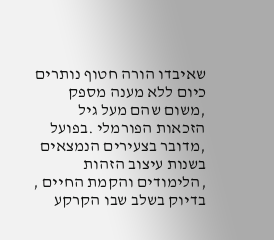שאיבדו הורה חטוף נותרים כיום ללא מענה מספק ,משום שהם מעל גיל הזכאות הפורמלי .בפועל ,מדובר בצעירים הנמצאים בשנות עיצוב הזהות ,הלימודים והקמת החיים , בדיוק בשלב שבו הקרקע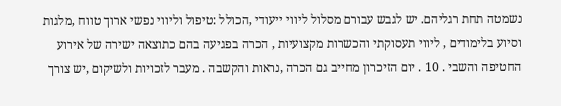נשמטה תחת רגליהם. יש לגבש עבורם מסלול ליווי ייעודי ,הכולל :טיפול וליווי נפשי ארוך טווח ,מלגות וסיוע בלימודים , ליווי תעסוקתי והכשרות מקצועיות , הכרה בפגיעה בהם כתוצאה ישירה של אירוע החטיפה והשבי . 10 . יום הזיכרון מחייב גם הכרה ,נראות והקשבה . מעבר לזכויות ולשיקום ,יש צורך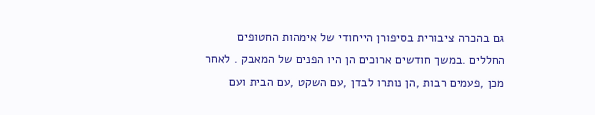גם בהכרה ציבורית בסיפורן הייחודי של אימהות החטופים החללים .במשך חודשים ארוכים הן היו הפנים של המאבק . לאחר מכן ,פעמים רבות ,הן נותרו לבדן ,עם השקט ,עם הבית ועם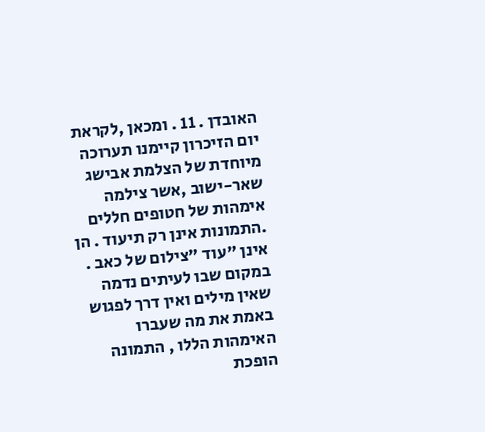האובדן . 11 . ומכאן ,לקראת יום הזיכרון קיימנו תערוכה מיוחדת של הצלמת אבישג שאר-ישוב ,אשר צילמה אימהות של חטופים חללים .התמונות אינן רק תיעוד . הן אינן "עוד "צילום של כאב . במקום שבו לעיתים נדמה שאין מילים ואין דרך לפגוש באמת את מה שעברו האימהות הללו , התמונה הופכת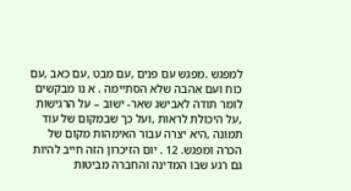למפגש .מפגש עם פנים ,עם מבט ,עם כאב ,עם כוח ועם אהבה שלא הסתיימה . א נו מבקשים לומר תודה לאבישג שאר- ישוב – על הרגישות ,על היכולת לראות ,ועל כך שבמקום של עוד תמונה ,היא יצרה עבור האימהות מקום של הכרה ומפגש. 12 . יום הזיכרון הזה חייב להיות גם רגע שבו המדינה והחברה מביטות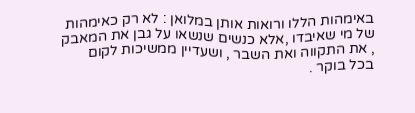באימהות הללו ורואות אותן במלואן : לא רק כאימהות של מי שאיבדו ,אלא כנשים שנשאו על גבן את המאבק , את התקווה ואת השבר , ושעדיין ממשיכות לקום בכל בוקר .